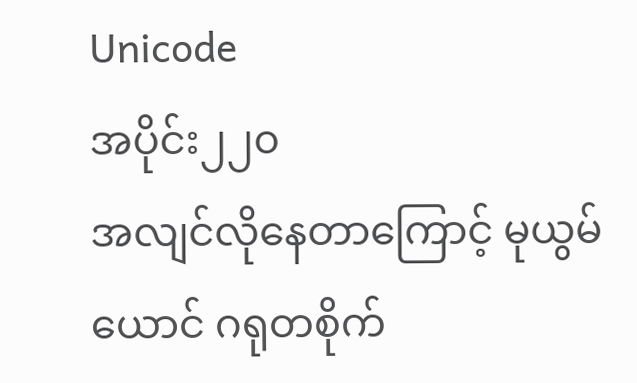Unicode
အပိုင်း၂၂၀
အလျင်လိုနေတာကြောင့် မုယွမ်ယောင် ဂရုတစိုက်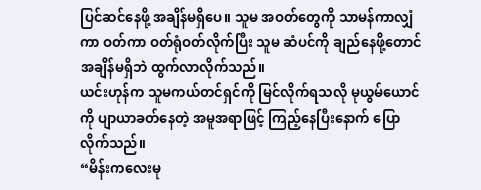ပြင်ဆင်နေဖို့ အချိန်မရှိပေ။ သူမ အဝတ်တွေကို သာမန်ကာလျှံကာ ဝတ်ကာ ဝတ်ရုံဝတ်လိုက်ပြီး သူမ ဆံပင်ကို ချည်နေဖို့တောင် အချိန်မရှိဘဲ ထွက်လာလိုက်သည်။
ယင်းဟုန်က သူမကယ်တင်ရှင်ကို မြင်လိုက်ရသလို မုယွမ်ယောင်ကို ပျာယာခတ်နေတဲ့ အမူအရာဖြင့် ကြည့်နေပြီးနောက် ပြောလိုက်သည်။
“မိန်းကလေးမု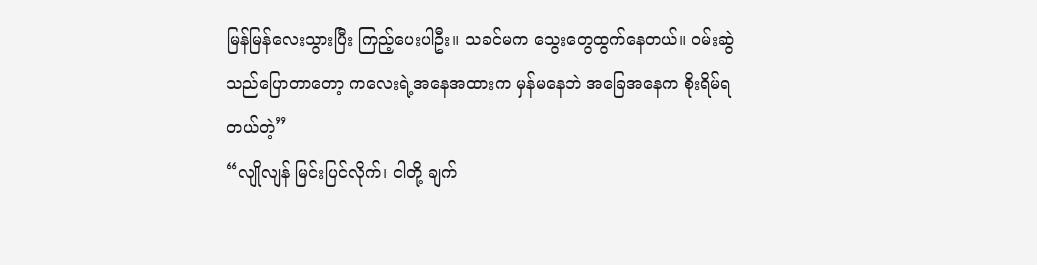မြန်မြန်လေးသွားပြီး ကြည့်ပေးပါဦး။ သခင်မက သွေးတွေထွက်နေတယ်။ ဝမ်းဆွဲသည်ပြောတာတော့ ကလေးရဲ့အနေအထားက မှန်မနေဘဲ အခြေအနေက စိုးရိမ်ရတယ်တဲ့”
“လျိုလျန် မြင်းပြင်လိုက်၊ ငါတို့ ချက်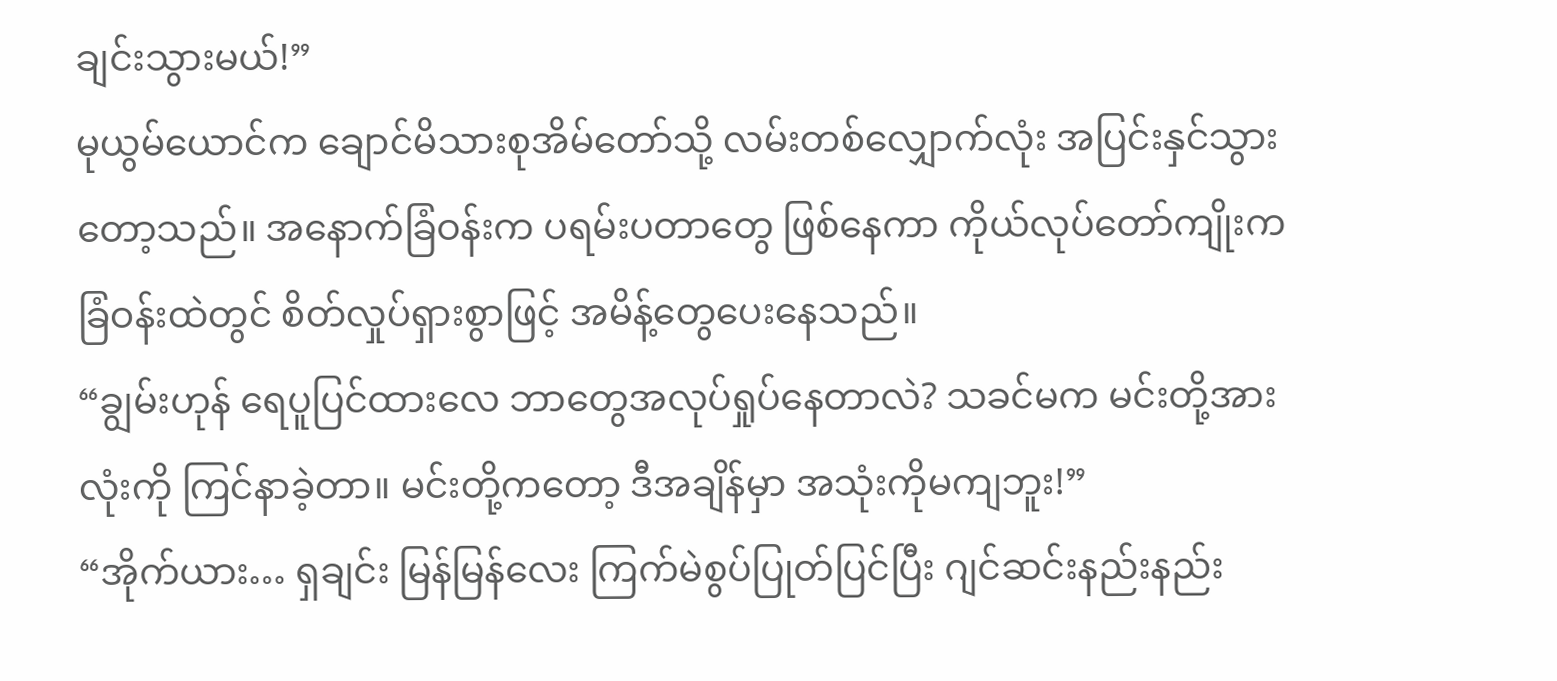ချင်းသွားမယ်!”
မုယွမ်ယောင်က ချောင်မိသားစုအိမ်တော်သို့ လမ်းတစ်လျှောက်လုံး အပြင်းနှင်သွားတော့သည်။ အနောက်ခြံဝန်းက ပရမ်းပတာတွေ ဖြစ်နေကာ ကိုယ်လုပ်တော်ကျိုးက ခြံဝန်းထဲတွင် စိတ်လှုပ်ရှားစွာဖြင့် အမိန့်တွေပေးနေသည်။
“ချွမ်းဟုန် ရေပူပြင်ထားလေ ဘာတွေအလုပ်ရှုပ်နေတာလဲ? သခင်မက မင်းတို့အားလုံးကို ကြင်နာခဲ့တာ။ မင်းတို့ကတော့ ဒီအချိန်မှာ အသုံးကိုမကျဘူး!”
“အိုက်ယား… ရှချင်း မြန်မြန်လေး ကြက်မဲစွပ်ပြုတ်ပြင်ပြီး ဂျင်ဆင်းနည်းနည်း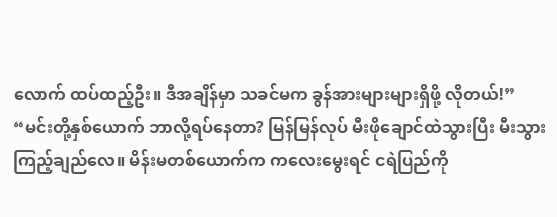လောက် ထပ်ထည့်ဦး။ ဒီအချိန်မှာ သခင်မက ခွန်အားများများရှိဖို့ လိုတယ်!”
“မင်းတို့နှစ်ယောက် ဘာလို့ရပ်နေတာ? မြန်မြန်လုပ် မီးဖိုချောင်ထဲသွားပြီး မီးသွားကြည့်ချည်လေ။ မိန်းမတစ်ယောက်က ကလေးမွေးရင် ငရဲပြည်ကို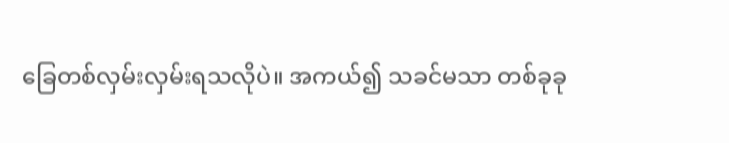ခြေတစ်လှမ်းလှမ်းရသလိုပဲ။ အကယ်၍ သခင်မသာ တစ်ခုခု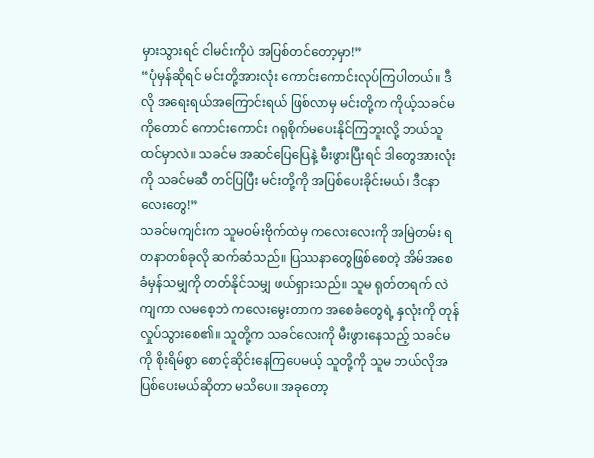မှားသွားရင် ငါမင်းကိုပဲ အပြစ်တင်တော့မှာ!”
“ပုံမှန်ဆိုရင် မင်းတို့အားလုံး ကောင်းကောင်းလုပ်ကြပါတယ်။ ဒီလို အရေးရယ်အကြောင်းရယ် ဖြစ်လာမှ မင်းတို့က ကိုယ့်သခင်မကိုတောင် ကောင်းကောင်း ဂရုစိုက်မပေးနိုင်ကြဘူးလို့ ဘယ်သူထင်မှာလဲ။ သခင်မ အဆင်ပြေပြေနဲ့ မီးဖွားပြီးရင် ဒါတွေအားလုံးကို သခင်မဆီ တင်ပြပြီး မင်းတို့ကို အပြစ်ပေးခိုင်းမယ်၊ ဒီငနာလေးတွေ!”
သခင်မကျင်းက သူမဝမ်းဗိုက်ထဲမှ ကလေးလေးကို အမြဲတမ်း ရတနာတစ်ခုလို ဆက်ဆံသည်။ ပြဿနာတွေဖြစ်စေတဲ့ အိမ်အစေခံမှန်သမျှကို တတ်နိုင်သမျှ ဖယ်ရှားသည်။ သူမ ရုတ်တရက် လဲကျကာ လမစေ့ဘဲ ကလေးမွေးတာက အစေခံတွေရဲ့ နှလုံးကို တုန်လှုပ်သွားစေ၏။ သူတို့က သခင်လေးကို မီးဖွားနေသည့် သခင်မကို စိုးရိမ်စွာ စောင့်ဆိုင်းနေကြပေမယ့် သူတို့ကို သူမ ဘယ်လိုအပြစ်ပေးမယ်ဆိုတာ မသိပေ။ အခုတော့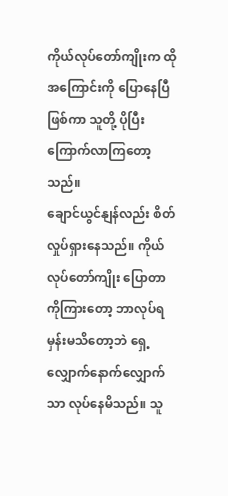ကိုယ်လုပ်တော်ကျိုးက ထိုအကြောင်းကို ပြောနေပြီဖြစ်ကာ သူတို့ ပိုပြီး ကြောက်လာကြတော့သည်။
ချောင်ယွင်နျန်လည်း စိတ်လှုပ်ရှားနေသည်။ ကိုယ်လုပ်တော်ကျိုး ပြောတာကိုကြားတော့ ဘာလုပ်ရမှန်းမသိတော့ဘဲ ရှေ့လျှောက်နောက်လျှောက်သာ လုပ်နေမိသည်။ သူ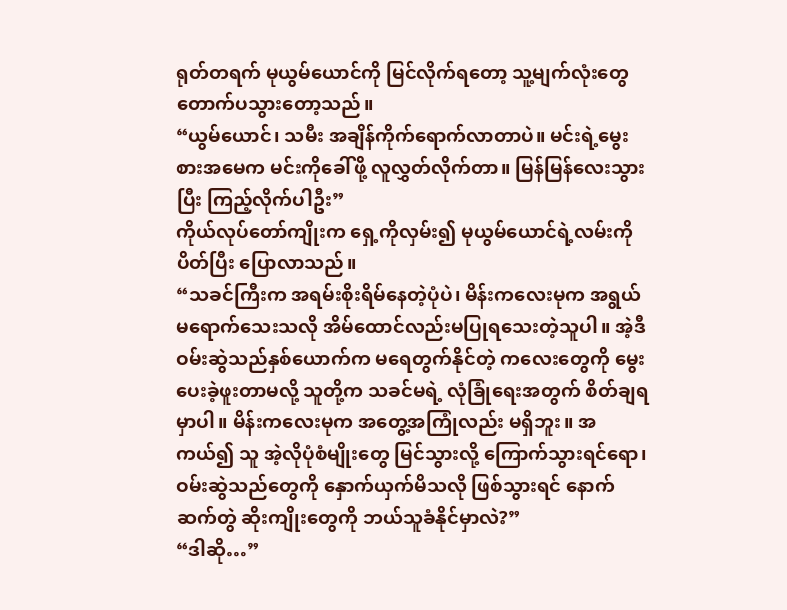ရုတ်တရက် မုယွမ်ယောင်ကို မြင်လိုက်ရတော့ သူ့မျက်လုံးတွေ တောက်ပသွားတော့သည်။
“ယွမ်ယောင်၊ သမီး အချိန်ကိုက်ရောက်လာတာပဲ။ မင်းရဲ့မွေးစားအမေက မင်းကိုခေါ်ဖို့ လူလွှတ်လိုက်တာ။ မြန်မြန်လေးသွားပြီး ကြည့်လိုက်ပါဦး”
ကိုယ်လုပ်တော်ကျိုးက ရှေ့ကိုလှမ်း၍ မုယွမ်ယောင်ရဲ့လမ်းကို ပိတ်ပြီး ပြောလာသည်။
“သခင်ကြီးက အရမ်းစိုးရိမ်နေတဲ့ပုံပဲ၊ မိန်းကလေးမုက အရွယ်မရောက်သေးသလို အိမ်ထောင်လည်းမပြုရသေးတဲ့သူပါ။ အဲ့ဒီ ဝမ်းဆွဲသည်နှစ်ယောက်က မရေတွက်နိုင်တဲ့ ကလေးတွေကို မွေးပေးခဲ့ဖူးတာမလို့ သူတို့က သခင်မရဲ့ လုံခြုံရေးအတွက် စိတ်ချရမှာပါ။ မိန်းကလေးမုက အတွေ့အကြုံလည်း မရှိဘူး။ အကယ်၍ သူ အဲ့လိုပုံစံမျိုးတွေ မြင်သွားလို့ ကြောက်သွားရင်ရော၊ ဝမ်းဆွဲသည်တွေကို နှောက်ယှက်မိသလို ဖြစ်သွားရင် နောက်ဆက်တွဲ ဆိုးကျိုးတွေကို ဘယ်သူခံနိုင်မှာလဲ?”
“ဒါဆို…”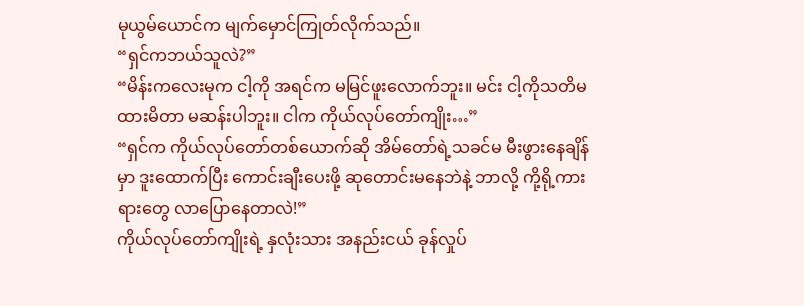မုယွမ်ယောင်က မျက်မှောင်ကြုတ်လိုက်သည်။
“ရှင်ကဘယ်သူလဲ?”
“မိန်းကလေးမုက ငါ့ကို အရင်က မမြင်ဖူးလောက်ဘူး။ မင်း ငါ့ကိုသတိမထားမိတာ မဆန်းပါဘူး။ ငါက ကိုယ်လုပ်တော်ကျိုး…”
“ရှင်က ကိုယ်လုပ်တော်တစ်ယောက်ဆို အိမ်တော်ရဲ့သခင်မ မီးဖွားနေချိန်မှာ ဒူးထောက်ပြီး ကောင်းချီးပေးဖို့ ဆုတောင်းမနေဘဲနဲ့ ဘာလို့ ကို့ရို့ကားရားတွေ လာပြောနေတာလဲ!”
ကိုယ်လုပ်တော်ကျိုးရဲ့ နှလုံးသား အနည်းငယ် ခုန်လှုပ်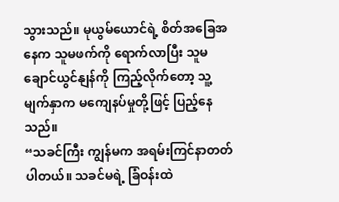သွားသည်။ မုယွမ်ယောင်ရဲ့ စိတ်အခြေအနေက သူမဖက်ကို ရောက်လာပြီး သူမ ချောင်ယွင်နျန်ကို ကြည့်လိုက်တော့ သူ့မျက်နှာက မကျေနပ်မှုတို့ဖြင့် ပြည့်နေသည်။
“သခင်ကြီး ကျွန်မက အရမ်းကြင်နာတတ်ပါတယ်။ သခင်မရဲ့ ခြံဝန်းထဲ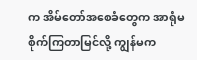က အိမ်တော်အစေခံတွေက အာရုံမစိုက်ကြတာမြင်လို့ ကျွန်မက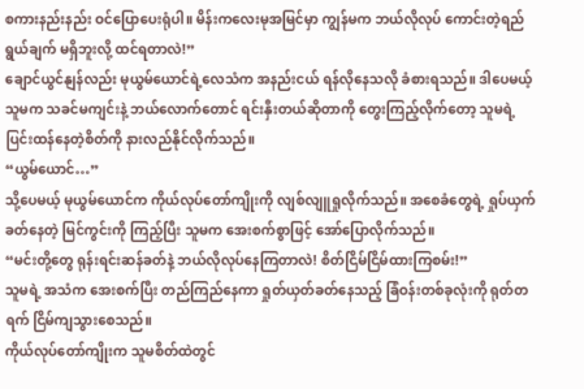စကားနည်းနည်း ဝင်ပြောပေးရုံပါ။ မိန်းကလေးမုအမြင်မှာ ကျွန်မက ဘယ်လိုလုပ် ကောင်းတဲ့ရည်ရွယ်ချက် မရှိဘူးလို့ ထင်ရတာလဲ!”
ချောင်ယွင်နျန်လည်း မုယွမ်ယောင်ရဲ့လေသံက အနည်းငယ် ရန်လိုနေသလို ခံစားရသည်။ ဒါပေမယ့် သူမက သခင်မကျင်းနဲ့ ဘယ်လောက်တောင် ရင်းနှီးတယ်ဆိုတာကို တွေးကြည့်လိုက်တော့ သူမရဲ့ ပြင်းထန်နေတဲ့စိတ်ကို နားလည်နိုင်လိုက်သည်။
“ယွမ်ယောင်…”
သို့ပေမယ့် မုယွမ်ယောင်က ကိုယ်လုပ်တော်ကျိုးကို လျစ်လျူရှုလိုက်သည်။ အစေခံတွေရဲ့ ရှုပ်ယှက်ခတ်နေတဲ့ မြင်ကွင်းကို ကြည့်ပြီး သူမက အေးစက်စွာဖြင့် အော်ပြောလိုက်သည်။
“မင်းတို့တွေ ရုန်းရင်းဆန်ခတ်နဲ့ ဘယ်လိုလုပ်နေကြတာလဲ! စိတ်ငြိမ်ငြိမ်ထားကြစမ်း!”
သူမရဲ့ အသံက အေးစက်ပြီး တည်ကြည်နေကာ ရှုတ်ယှတ်ခတ်နေသည့် ခြံဝန်းတစ်ခုလုံးကို ရုတ်တရက် ငြိမ်ကျသွားစေသည်။
ကိုယ်လုပ်တော်ကျိုးက သူမစိတ်ထဲတွင်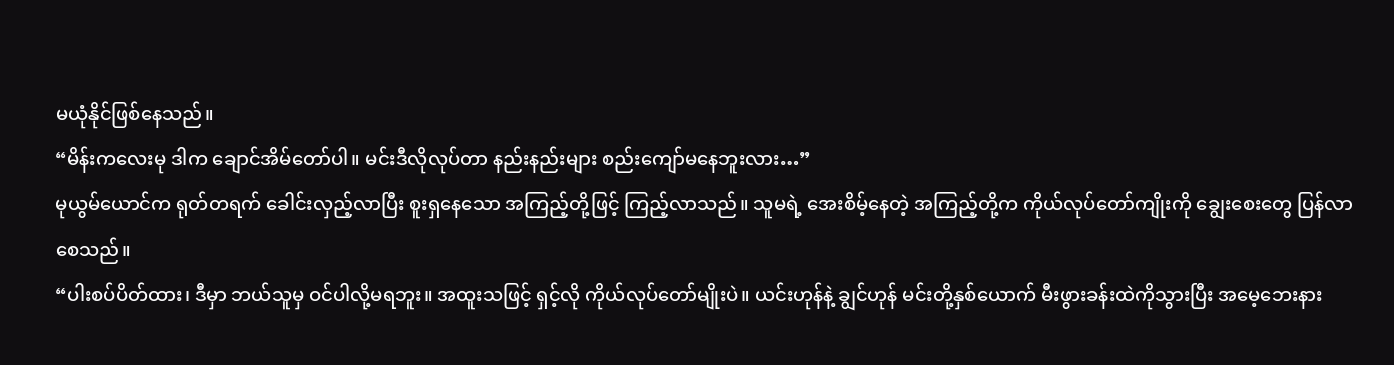မယုံနိုင်ဖြစ်နေသည်။
“မိန်းကလေးမု ဒါက ချောင်အိမ်တော်ပါ။ မင်းဒီလိုလုပ်တာ နည်းနည်းများ စည်းကျော်မနေဘူးလား…”
မုယွမ်ယောင်က ရုတ်တရက် ခေါင်းလှည့်လာပြီး စူးရှနေသော အကြည့်တို့ဖြင့် ကြည့်လာသည်။ သူမရဲ့ အေးစိမ့်နေတဲ့ အကြည့်တို့က ကိုယ်လုပ်တော်ကျိုးကို ချွေးစေးတွေ ပြန်လာစေသည်။
“ပါးစပ်ပိတ်ထား၊ ဒီမှာ ဘယ်သူမှ ဝင်ပါလို့မရဘူး။ အထူးသဖြင့် ရှင့်လို ကိုယ်လုပ်တော်မျိုးပဲ။ ယင်းဟုန်နဲ့ ချွင်ဟုန် မင်းတို့နှစ်ယောက် မီးဖွားခန်းထဲကိုသွားပြီး အမေ့ဘေးနား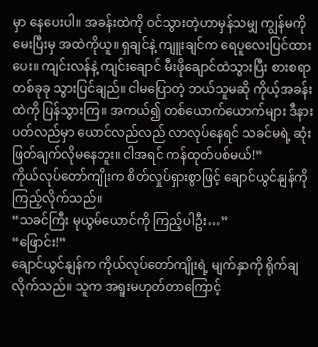မှာ နေပေးပါ။ အခန်းထဲကို ဝင်သွားတဲ့ဟာမှန်သမျှ ကျွန်မကို မေးပြီးမှ အထဲကိုယူ။ ရှချင်နဲ့ ကျူးချင်က ရေပူလေးပြင်ထားပေး။ ကျင်းလန်နဲ့ ကျင်းချောင် မီးဖိုချောင်ထဲသွားပြီး စားစရာတစ်ခုခု သွားပြင်ချည်။ ငါမပြောတဲ့ ဘယ်သူမဆို ကိုယ့်အခန်းထဲကို ပြန်သွားကြ။ အကယ်၍ တစ်ယောက်ယောက်များ ဒီနားပတ်လည်မှာ ယောင်လည်လည် လာလုပ်နေရင် သခင်မရဲ့ ဆုံးဖြတ်ချက်လိုမနေဘူး။ ငါအရင် ကန်ထုတ်ပစ်မယ်!”
ကိုယ်လုပ်တော်ကျိုးက စိတ်လှုပ်ရှားစွာဖြင့် ချောင်ယွင်နျန်ကို ကြည့်လိုက်သည်။
“သခင်ကြီး မုယွမ်ယောင်ကို ကြည့်ပါဦး…”
“ဖြောင်း!”
ချောင်ယွင်နျန်က ကိုယ်လုပ်တော်ကျိုးရဲ့ မျက်နှာကို ရိုက်ချလိုက်သည်။ သူက အရူးမဟုတ်တာကြောင့်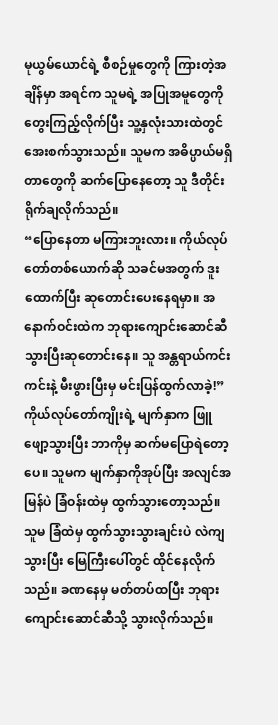မုယွမ်ယောင်ရဲ့ စီစဉ်မှုတွေကို ကြားတဲ့အချိန်မှာ အရင်က သူမရဲ့ အပြုအမူတွေကို တွေးကြည့်လိုက်ပြီး သူ့နှလုံးသားထဲတွင် အေးစက်သွားသည်။ သူမက အဓိပ္ပာယ်မရှိတာတွေကို ဆက်ပြောနေတော့ သူ ဒီတိုင်း ရိုက်ချလိုက်သည်။
“ပြောနေတာ မကြားဘူးလား။ ကိုယ်လုပ်တော်တစ်ယောက်ဆို သခင်မအတွက် ဒူးထောက်ပြီး ဆုတောင်းပေးနေရမှာ။ အနောက်ဝင်းထဲက ဘုရားကျောင်းဆောင်ဆီ သွားပြီးဆုတောင်းနေ။ သူ အန္တရာယ်ကင်းကင်းနဲ့ မီးဖွားပြီးမှ မင်းပြန်ထွက်လာခဲ့!”
ကိုယ်လုပ်တော်ကျိုးရဲ့ မျက်နှာက ဖြူဖျော့သွားပြီး ဘာကိုမှ ဆက်မပြောရဲတော့ပေ။ သူမက မျက်နှာကိုအုပ်ပြီး အလျင်အမြန်ပဲ ခြံဝန်းထဲမှ ထွက်သွားတော့သည်။ သူမ ခြံထဲမှ ထွက်သွားသွားချင်းပဲ လဲကျသွားပြီး မြေကြီးပေါ်တွင် ထိုင်နေလိုက်သည်။ ခဏနေမှ မတ်တပ်ထပြီး ဘုရားကျောင်းဆောင်ဆီသို့ သွားလိုက်သည်။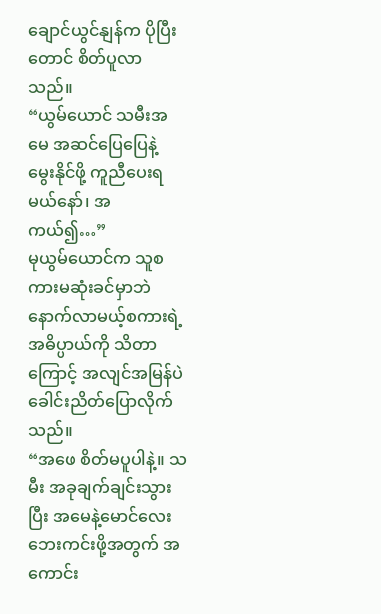ချောင်ယွင်နျန်က ပိုပြီးတောင် စိတ်ပူလာသည်။
“ယွမ်ယောင် သမီးအမေ အဆင်ပြေပြေနဲ့ မွေးနိုင်ဖို့ ကူညီပေးရမယ်နော်၊ အကယ်၍…”
မုယွမ်ယောင်က သူစကားမဆုံးခင်မှာဘဲ နောက်လာမယ့်စကားရဲ့ အဓိပ္ပာယ်ကို သိတာကြောင့် အလျင်အမြန်ပဲ ခေါင်းညိတ်ပြောလိုက်သည်။
“အဖေ စိတ်မပူပါနဲ့။ သမီး အခုချက်ချင်းသွားပြီး အမေနဲ့မောင်လေး ဘေးကင်းဖို့အတွက် အကောင်း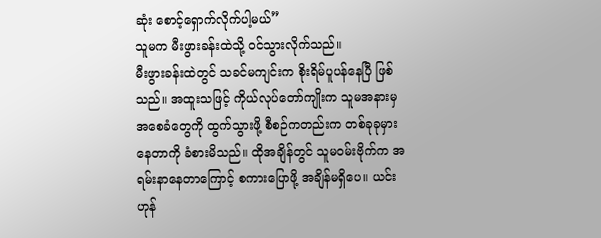ဆုံး စောင့်ရှောက်လိုက်ပါ့မယ်”
သူမက မီးဖွားခန်းထဲသို့ ဝင်သွားလိုက်သည်။
မီးဖွားခန်းထဲတွင် သခင်မကျင်းက စိုးရိမ်ပူပန်နေပြီ ဖြစ်သည်။ အထူးသဖြင့် ကိုယ်လုပ်တော်ကျိုးက သူမအနားမှ အစေခံတွေကို ထွက်သွားဖို့ စီစဉ်ကတည်းက တစ်ခုခုမှားနေတာကို ခံစားမိသည်။ ထိုအချိန်တွင် သူမဝမ်းဗိုက်က အရမ်းနာနေတာကြောင့် စကားပြောဖို့ အချိန်မရှိပေ။ ယင်းဟုန်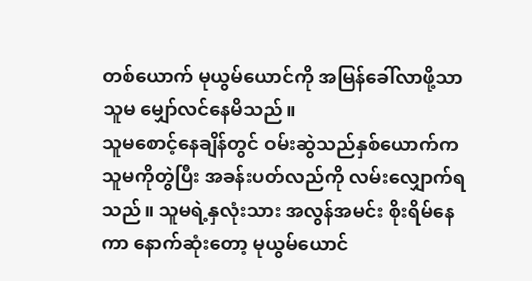တစ်ယောက် မုယွမ်ယောင်ကို အမြန်ခေါ်လာဖို့သာ သူမ မျှော်လင်နေမိသည်။
သူမစောင့်နေချိန်တွင် ဝမ်းဆွဲသည်နှစ်ယောက်က သူမကိုတွဲပြီး အခန်းပတ်လည်ကို လမ်းလျှောက်ရသည်။ သူမရဲ့နှလုံးသား အလွန်အမင်း စိုးရိမ်နေကာ နောက်ဆုံးတော့ မုယွမ်ယောင်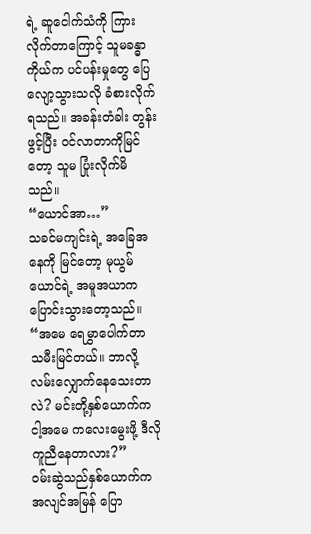ရဲ့ ဆူငေါက်သံကို ကြားလိုက်တာကြောင့် သူမခန္ဓာကိုယ်က ပင်ပန်းမှုတွေ ပြေလျော့သွားသလို ခံစားလိုက်ရသည်။ အခန်းတံခါး တွန်းဖွင့်ပြီး ဝင်လာတာကိုမြင်တော့ သူမ ပြုံးလိုက်မိသည်။
“ယောင်အာ…”
သခင်မကျင်းရဲ့ အခြေအနေကို မြင်တော့ မုယွမ်ယောင်ရဲ့ အမူအယာက ပြောင်းသွားတော့သည်။
“အမေ ရေမွှာပေါက်တာ သမီးမြင်တယ်။ ဘာလို့ လမ်းလျှောက်နေသေးတာလဲ? မင်းတို့နှစ်ယောက်က ငါ့အမေ ကလေးမွေးဖို့ ဒီလိုကူညီနေတာလား?”
ဝမ်းဆွဲသည်နှစ်ယောက်က အလျင်အမြန် ပြော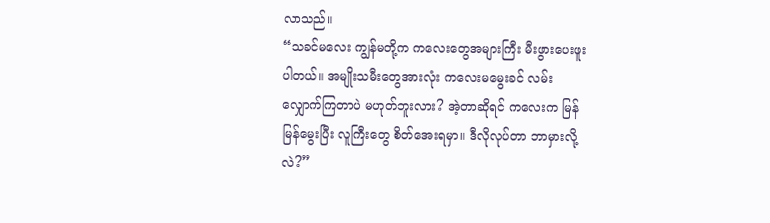လာသည်။
“သခင်မလေး ကျွန်မတို့က ကလေးတွေအများကြီး မီးဖွားပေးဖူးပါတယ်။ အမျိုးသမီးတွေအားလုံး ကလေးမမွေးခင် လမ်းလျှောက်ကြတာပဲ မဟုတ်ဘူးလား? အဲ့တာဆိုရင် ကလေးက မြန်မြန်မွေးပြီး လူကြီးတွေ စိတ်အေးရမှာ။ ဒီလိုလုပ်တာ ဘာမှားလို့လဲ?”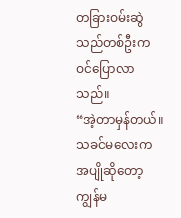တခြားဝမ်းဆွဲသည်တစ်ဦးက ဝင်ပြောလာသည်။
“အဲ့တာမှန်တယ်။ သခင်မလေးက အပျိုဆိုတော့ ကျွန်မ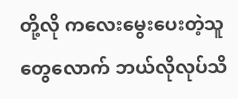တို့လို ကလေးမွေးပေးတဲ့သူတွေလောက် ဘယ်လိုလုပ်သိ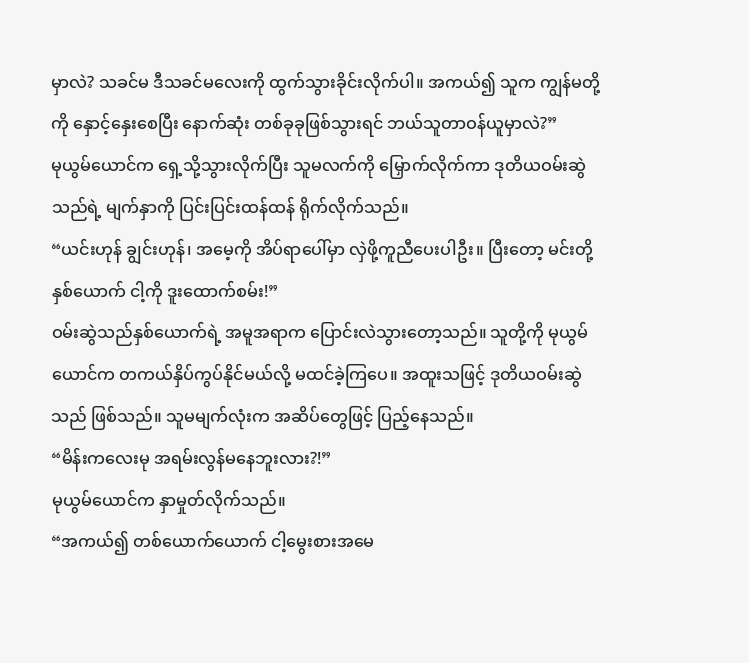မှာလဲ? သခင်မ ဒီသခင်မလေးကို ထွက်သွားခိုင်းလိုက်ပါ။ အကယ်၍ သူက ကျွန်မတို့ကို နှောင့်နှေးစေပြီး နောက်ဆုံး တစ်ခုခုဖြစ်သွားရင် ဘယ်သူတာဝန်ယူမှာလဲ?”
မုယွမ်ယောင်က ရှေ့သို့သွားလိုက်ပြီး သူမလက်ကို မြှောက်လိုက်ကာ ဒုတိယဝမ်းဆွဲသည်ရဲ့ မျက်နှာကို ပြင်းပြင်းထန်ထန် ရိုက်လိုက်သည်။
“ယင်းဟုန် ချွင်းဟုန်၊ အမေ့ကို အိပ်ရာပေါ်မှာ လှဲဖို့ကူညီပေးပါဦး။ ပြီးတော့ မင်းတို့နှစ်ယောက် ငါ့ကို ဒူးထောက်စမ်း!”
ဝမ်းဆွဲသည်နှစ်ယောက်ရဲ့ အမူအရာက ပြောင်းလဲသွားတော့သည်။ သူတို့ကို မုယွမ်ယောင်က တကယ်နှိပ်ကွပ်နိုင်မယ်လို့ မထင်ခဲ့ကြပေ။ အထူးသဖြင့် ဒုတိယဝမ်းဆွဲသည် ဖြစ်သည်။ သူမမျက်လုံးက အဆိပ်တွေဖြင့် ပြည့်နေသည်။
“မိန်းကလေးမု အရမ်းလွန်မနေဘူးလား?!”
မုယွမ်ယောင်က နှာမှုတ်လိုက်သည်။
“အကယ်၍ တစ်ယောက်ယောက် ငါ့မွေးစားအမေ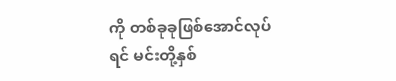ကို တစ်ခုခုဖြစ်အောင်လုပ်ရင် မင်းတို့နှစ်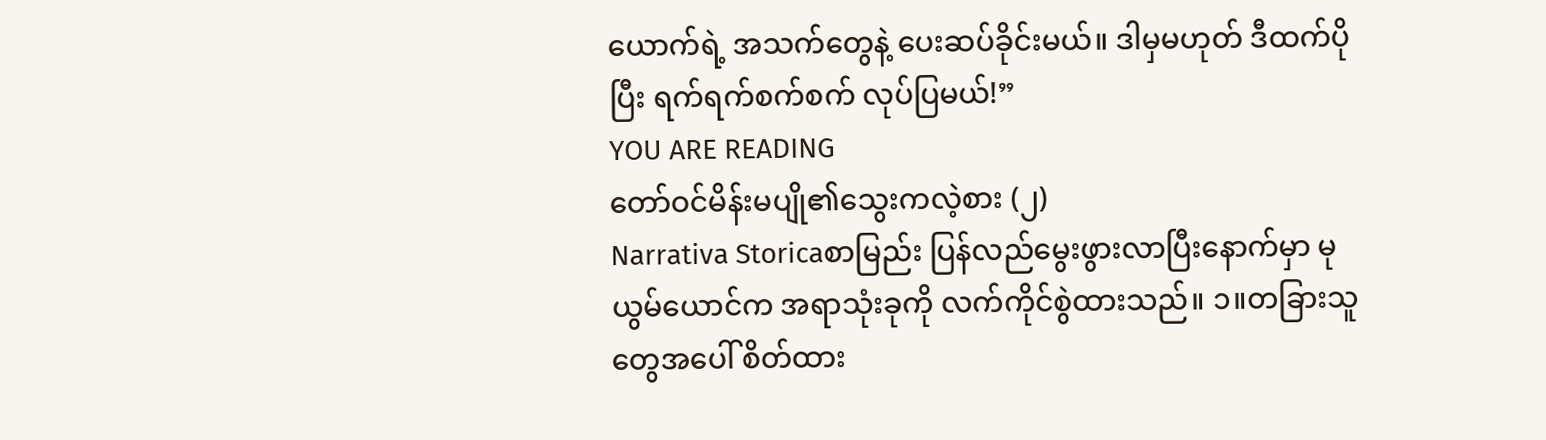ယောက်ရဲ့ အသက်တွေနဲ့ ပေးဆပ်ခိုင်းမယ်။ ဒါမှမဟုတ် ဒီထက်ပိုပြီး ရက်ရက်စက်စက် လုပ်ပြမယ်!”
YOU ARE READING
တော်ဝင်မိန်းမပျို၏သွေးကလဲ့စား (၂)
Narrativa Storicaစာမြည်း ပြန်လည်မွေးဖွားလာပြီးနောက်မှာ မုယွမ်ယောင်က အရာသုံးခုကို လက်ကိုင်စွဲထားသည်။ ၁။တခြားသူတွေအပေါ် စိတ်ထား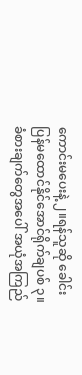ကောင်းမပေးနဲ့ ၂။ရန်သူဆို ခေါင်းပြန်မထောင်နိုင်အောင်ရိုက်ချပစ် ၃။ခံစားချက်တွေအပေါ် အယုံအကြည်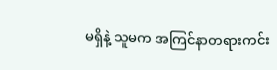မရှိနဲ့ သူမက အကြင်နာတရားကင်း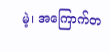မဲ့၊ အကြောက်တ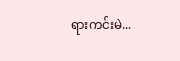ရားကင်းမဲ...